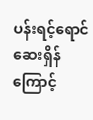ပန်းရင့်ရောင် ဆေးရှိန်ကြောင့်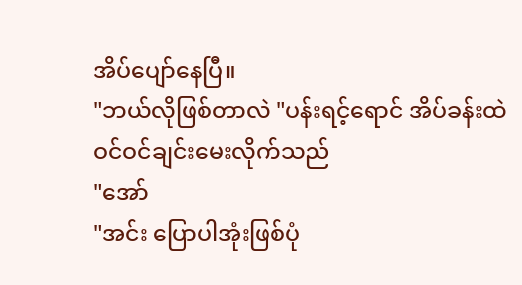အိပ်ပျော်နေပြီ။
"ဘယ်လိုဖြစ်တာလဲ "ပန်းရင့်ရောင် အိပ်ခန်းထဲဝင်ဝင်ချင်းမေးလိုက်သည်
"အော်
"အင်း ပြောပါအုံးဖြစ်ပုံ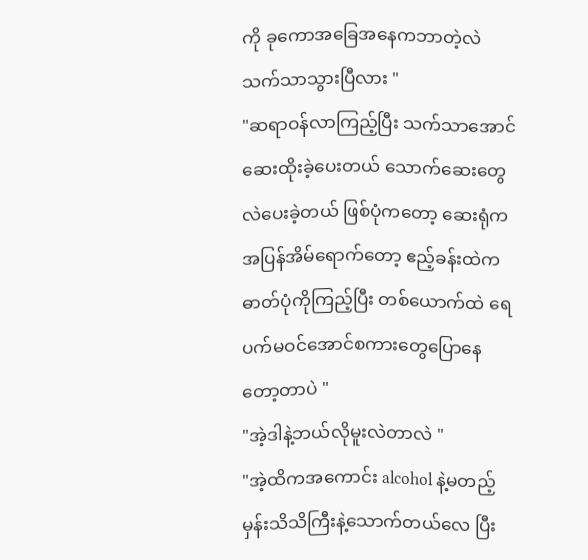ကို ခုကောအခြေအနေကဘာတဲ့လဲ သက်သာသွားပြီလား "
"ဆရာဝန်လာကြည့်ပြီး သက်သာအောင်ဆေးထိုးခဲ့ပေးတယ် သောက်ဆေးတွေလဲပေးခဲ့တယ် ဖြစ်ပုံကတော့ ဆေးရုံကအပြန်အိမ်ရောက်တော့ ဧည့်ခန်းထဲကဓာတ်ပုံကိုကြည့်ပြီး တစ်ယောက်ထဲ ရေပက်မဝင်အောင်စကားတွေပြောနေတော့တာပဲ "
"အဲ့ဒါနဲ့ဘယ်လိုမူးလဲတာလဲ "
"အဲ့ထိကအကောင်း alcohol နဲ့မတည့်မှန်းသိသိကြီးနဲ့သောက်တယ်လေ ပြီး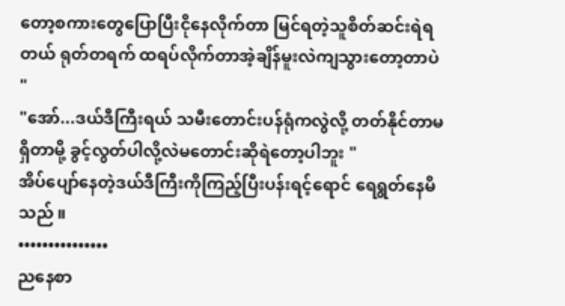တော့စကားတွေပြောပြီးငိုနေလိုက်တာ မြင်ရတဲ့သူစိတ်ဆင်းရဲရတယ် ရုတ်တရက် ထရပ်လိုက်တာအဲ့ချိန်မူးလဲကျသွားတော့တာပဲ "
"အော်...ဒယ်ဒီကြီးရယ် သမီးတောင်းပန်ရုံကလွဲလို့ တတ်နိုင်တာမရှိတာမို့ ခွင့်လွတ်ပါလို့လဲမတောင်းဆိုရဲတော့ပါဘူး "
အိပ်ပျော်နေတဲ့ဒယ်ဒီကြီးကိုကြည့်ပြီးပန်းရင့်ရောင် ရေရွတ်နေမိသည် ။
•••••••••••••••
ညနေစာ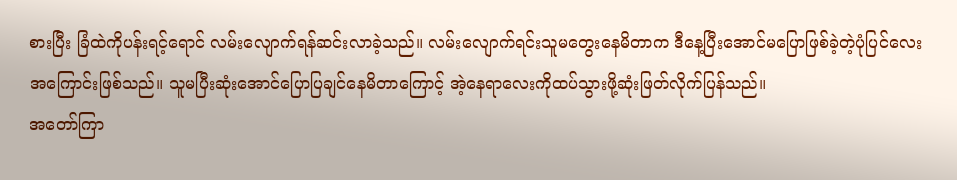စားပြီး ခြံထဲကိုပန်းရင့်ရောင် လမ်းလျောက်ရန်ဆင်းလာခဲ့သည်။ လမ်းလျောက်ရင်းသူမတွေးနေမိတာက ဒီနေ့ပြီးအောင်မပြောဖြစ်ခဲ့တဲ့ပုံပြင်လေးအကြောင်းဖြစ်သည်။ သူမပြီးဆုံးအောင်ပြောပြချင်နေမိတာကြောင့် အဲ့နေရာလေးကိုထပ်သွားဖို့ဆုံးဖြတ်လိုက်ပြန်သည်။
အတော်ကြာ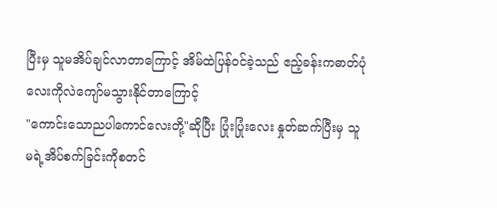ပြီးမှ သူမအိပ်ချင်လာတာကြောင့် အိမ်ထဲပြန်ဝင်ခဲ့သည် ဧည့်ခန်းကဓာတ်ပုံလေးကိုလဲကျော်မသွားနိုင်တာကြောင့်
"ကောင်းသောညပါကောင်လေးတို့"ဆိုပြီး ပြုံးပြုံးလေး နှုတ်ဆက်ပြီးမှ သူမရဲ့အိပ်စက်ခြင်းကိုစတင်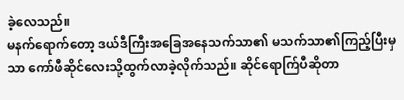ခဲ့လေသည်။
မနက်ရောက်တော့ ဒယ်ဒီကြီးအခြေအနေသက်သာ၏ မသက်သာ၏ကြည့်ပြီးမှသာ ကော်ဖီဆိုင်လေးသို့ထွက်လာခဲ့လိုက်သည်။ ဆိုင်ရောက်ြပီဆိုတာ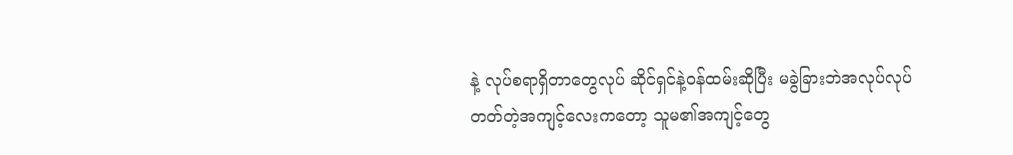နဲ့ လုပ်စရာရှိတာတွေလုပ် ဆိုင်ရှင်နဲ့ဝန်ထမ်းဆိုပြီး မခွဲခြားဘဲအလုပ်လုပ်တတ်တဲ့အကျင့်လေးကတော့ သူမ၏အကျင့်တွေ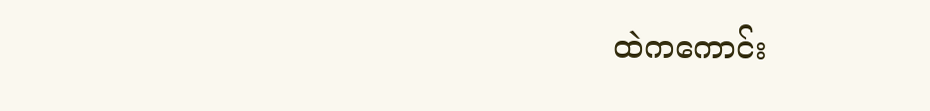ထဲကကောင်း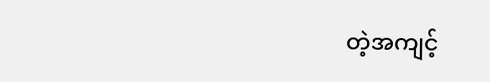တဲ့အကျင့်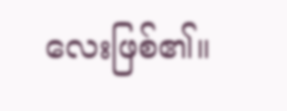လေးဖြစ်၏။